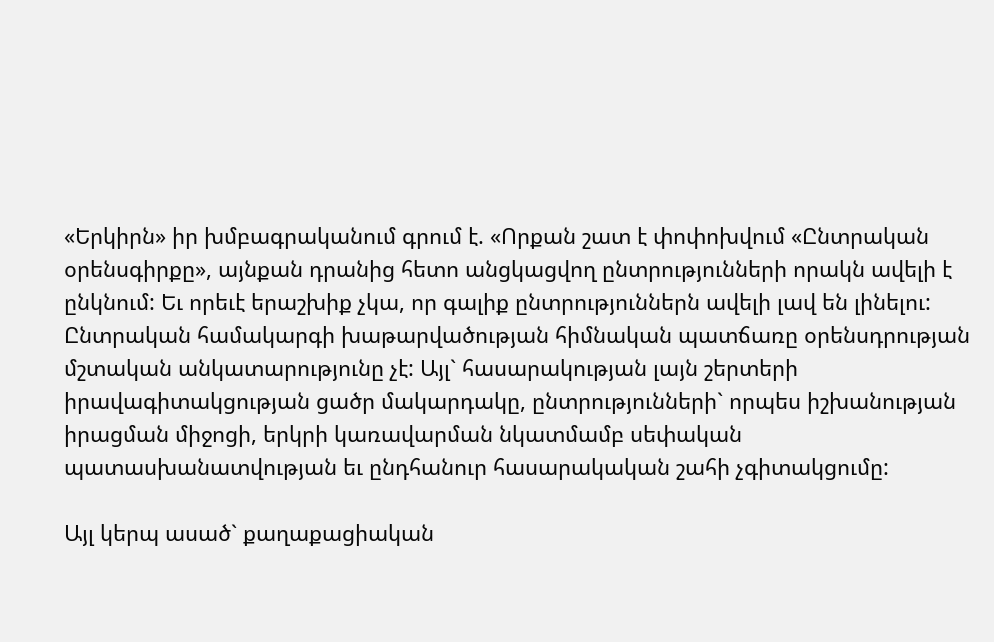«Երկիրն» իր խմբագրականում գրում է. «Որքան շատ է փոփոխվում «Ընտրական օրենսգիրքը», այնքան դրանից հետո անցկացվող ընտրությունների որակն ավելի է ընկնում: Եւ որեւէ երաշխիք չկա, որ գալիք ընտրություններն ավելի լավ են լինելու: Ընտրական համակարգի խաթարվածության հիմնական պատճառը օրենսդրության մշտական անկատարությունը չէ: Այլ` հասարակության լայն շերտերի իրավագիտակցության ցածր մակարդակը, ընտրությունների` որպես իշխանության իրացման միջոցի, երկրի կառավարման նկատմամբ սեփական պատասխանատվության եւ ընդհանուր հասարակական շահի չգիտակցումը:

Այլ կերպ ասած` քաղաքացիական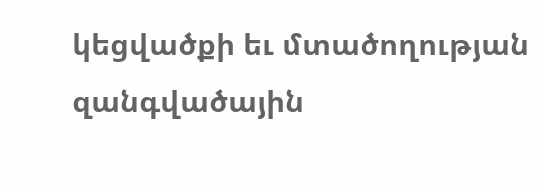կեցվածքի եւ մտածողության զանգվածային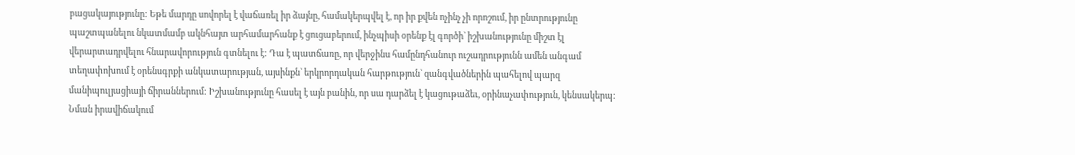բացակայությունը: Եթե մարդը սովորել է վաճառել իր ձայնը, համակերպվել է, որ իր քվեն ոչինչ չի որոշում, իր ընտրությունը պաշտպանելու նկատմամբ ակնհայտ արհամարհանք է ցուցաբերում, ինչպիսի օրենք էլ գործի` իշխանությունը միշտ էլ վերարտադրվելու հնարավորություն գտնելու է: Դա է պատճառը, որ վերջինս համընդհանուր ուշադրությունն ամեն անգամ տեղափոխում է օրենսգրքի անկատարության, այսինքն` երկրորդական հարթություն` զանգվածներին պահելով պարզ մանիպուլյացիայի ճիրաններում: Իշխանությունը հասել է այն բանին, որ սա դարձել է կացութաձեւ, օրինաչափություն, կենսակերպ: Նման իրավիճակում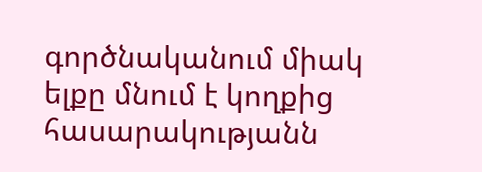գործնականում միակ ելքը մնում է կողքից հասարակությանն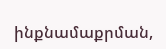ինքնամաքրման,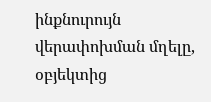ինքնուրույն վերափոխման մղելը, օբյեկտից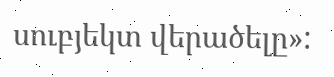սուբյեկտ վերածելը»: